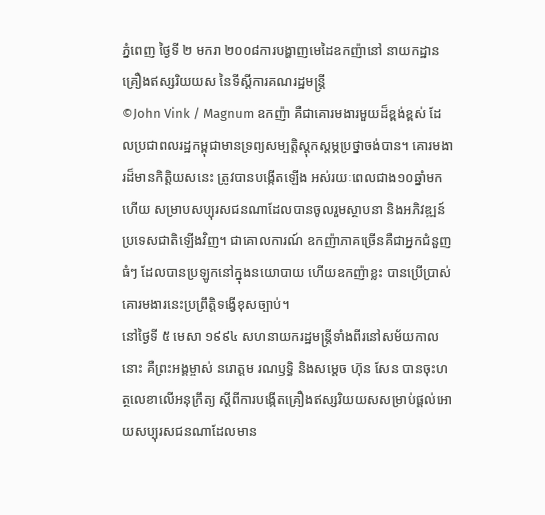ភ្នំពេញ ថ្ងៃទី ២ មករា ២០០៨ការបង្ហាញមេដៃឧកញ៉ានៅ នាយកដ្ឋានគ្រឿងឥស្សរិយយស នៃទីស្តីការគណរដ្ឋមន្រ្តី
©John Vink / Magnum ឧកញ៉ា គឺជាគោរមងារមួយដ៏ខ្ពង់ខ្ពស់ ដែលប្រជាពលរដ្ឋកម្ពុជាមានទ្រព្យសម្បត្តិស្តុកស្តម្ភប្រថ្នាចង់បាន។ គោរមងារដ៏មានកិត្តិយសនេះ ត្រូវបានបង្កើតឡើង អស់រយៈពេលជាង១០ឆ្នាំមកហើយ សម្រាបសប្បុរសជនណាដែលបានចូលរួមស្ថាបនា និងអភិវឌ្ឍន៍ប្រទេសជាតិឡើងវិញ។ ជាគោលការណ៍ ឧកញ៉ាភាគច្រើនគឺជាអ្នកជំនួញធំៗ ដែលបានប្រឡូកនៅក្នុងនយោបាយ ហើយឧកញ៉ាខ្លះ បានប្រើប្រាស់គោរមងារនេះប្រព្រឹត្តិទង្វើខុសច្បាប់។
នៅថ្ងៃទី ៥ មេសា ១៩៩៤ សហនាយករដ្ឋមន្ត្រីទាំងពីរនៅសម័យកាលនោះ គឺព្រះអង្គម្ចាស់ នរោត្តម រណឫទ្ធិ និងសម្តេច ហ៊ុន សែន បានចុះហត្ថលេខាលើអនុក្រឹត្យ ស្តីពីការបង្កើតគ្រឿងឥស្សរិយយសសម្រាប់ផ្តល់អោយសប្បុរសជនណាដែលមាន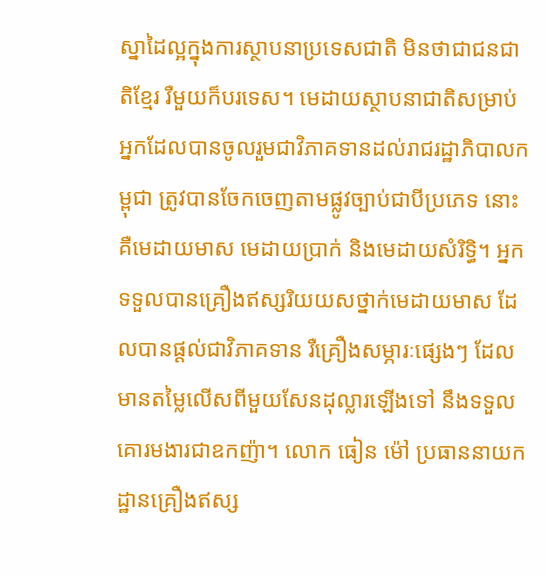ស្នាដៃល្អក្នុងការស្ថាបនាប្រទេសជាតិ មិនថាជាជនជាតិខ្មែរ រឺមួយក៏បរទេស។ មេដាយស្ថាបនាជាតិសម្រាប់អ្នកដែលបានចូលរួមជាវិភាគទានដល់រាជរដ្ឋាភិបាលកម្ពុជា ត្រូវបានចែកចេញតាមផ្លូវច្បាប់ជាបីប្រភេទ នោះគឺមេដាយមាស មេដាយប្រាក់ និងមេដាយសំរិទ្ធិ។ អ្នកទទួលបានគ្រឿងឥស្សរិយយសថ្នាក់មេដាយមាស ដែលបានផ្តល់ជាវិភាគទាន រឺគ្រឿងសម្ភារៈផ្សេងៗ ដែលមានតម្លៃលើសពីមួយសែនដុល្លារឡើងទៅ នឹងទទួលគោរមងារជាឧកញ៉ា។ លោក ធៀន ម៉ៅ ប្រធាននាយកដ្ឋានគ្រឿងឥស្ស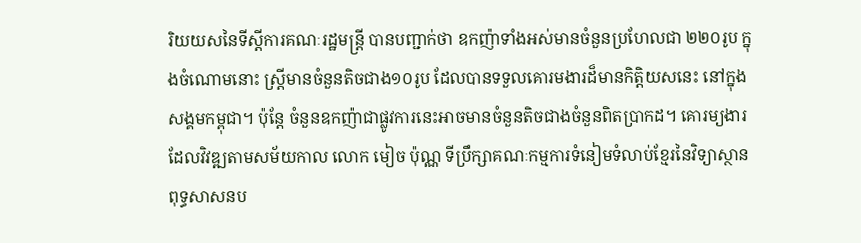រិយយសនៃទីស្តីការគណៈរដ្ឋមន្ត្រី បានបញ្ជាក់ថា ឧកញ៉ាទាំងអស់មានចំនួនប្រហែលជា ២២០រូប ក្នុងចំណោមនោះ ស្រ្តីមានចំនួនតិចជាង១០រូប ដែលបានទទួលគោរមងារដ៏មានកិត្តិយសនេះ នៅក្នុងសង្គមកម្ពុជា។ ប៉ុន្តែ ចំនួនឧកញ៉ាជាផ្លូវការនេះអាចមានចំនួនតិចជាងចំនួនពិតប្រាកដ។ គោរម្យងារដែលវិវឌ្ឍតាមសម័យកាល លោក មៀច ប៉ុណ្ណ ទីប្រឹក្សាគណៈកម្មការទំនៀមទំលាប់ខ្មែរនៃវិទ្យាស្ថានពុទ្ធសាសនប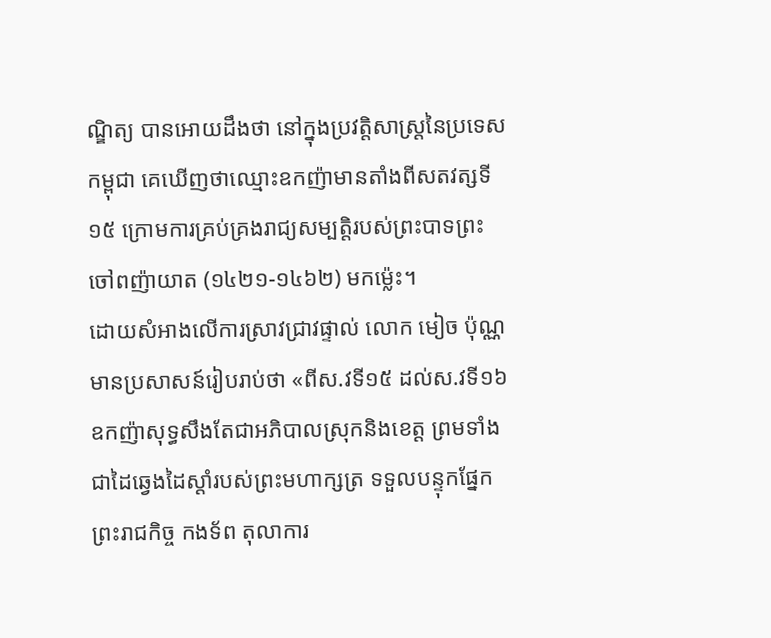ណ្ឌិត្យ បានអោយដឹងថា នៅក្នុងប្រវត្តិសាស្រ្តនៃប្រទេសកម្ពុជា គេឃើញថាឈ្មោះឧកញ៉ាមានតាំងពីសតវត្សទី១៥ ក្រោមការគ្រប់គ្រងរាជ្យសម្បត្តិរបស់ព្រះបាទព្រះចៅពញ៉ាយាត (១៤២១-១៤៦២) មកម្ល៉េះ។
ដោយសំអាងលើការស្រាវជ្រាវផ្ទាល់ លោក មៀច ប៉ុណ្ណ មានប្រសាសន៍រៀបរាប់ថា «ពីស.វទី១៥ ដល់ស.វទី១៦ ឧកញ៉ាសុទ្ធសឹងតែជាអភិបាលស្រុកនិងខេត្ត ព្រមទាំងជាដៃឆ្វេងដៃស្តាំរបស់ព្រះមហាក្សត្រ ទទួលបន្ទុកផ្នែកព្រះរាជកិច្ច កងទ័ព តុលាការ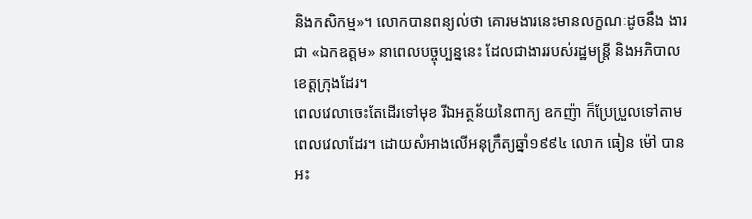និងកសិកម្ម»។ លោកបានពន្យល់ថា គោរមងារនេះមានលក្ខណៈដូចនឹង ងារជា «ឯកឧត្តម» នាពេលបច្ចុប្បន្ននេះ ដែលជាងាររបស់រដ្ឋមន្ត្រី និងអភិបាលខេត្តក្រុងដែរ។
ពេលវេលាចេះតែដើរទៅមុខ រីឯអត្ថន័យនៃពាក្យ ឧកញ៉ា ក៏ប្រែប្រួលទៅតាមពេលវេលាដែរ។ ដោយសំអាងលើអនុក្រឹត្យឆ្នាំ១៩៩៤ លោក ធៀន ម៉ៅ បានអះ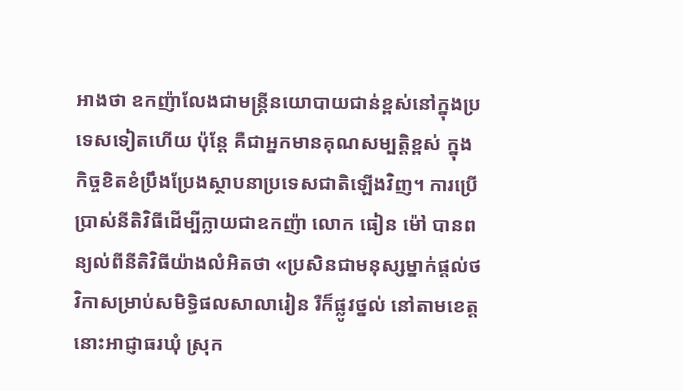អាងថា ឧកញ៉ាលែងជាមន្ត្រីនយោបាយជាន់ខ្ពស់នៅក្នុងប្រទេសទៀតហើយ ប៉ុន្តែ គឺជាអ្នកមានគុណសម្បត្តិខ្ពស់ ក្នុងកិច្ចខិតខំប្រឹងប្រែងស្ថាបនាប្រទេសជាតិឡើងវិញ។ ការប្រើប្រាស់នីតិវិធីដើម្បីក្លាយជាឧកញ៉ា លោក ធៀន ម៉ៅ បានពន្យល់ពីនីតិវិធីយ៉ាងលំអិតថា «ប្រសិនជាមនុស្សម្នាក់ផ្តល់ថវិកាសម្រាប់សមិទ្ធិផលសាលារៀន រឺក៏ផ្លូវថ្នល់ នៅតាមខេត្ត នោះអាជ្ញាធរឃុំ ស្រុក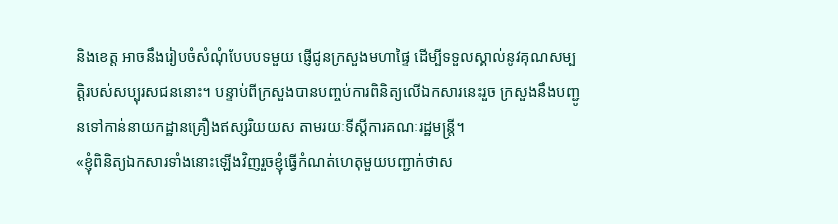និងខេត្ត អាចនឹងរៀបចំសំណុំបែបបទមួយ ផ្ញើជូនក្រសួងមហាផ្ទៃ ដើម្បីទទួលស្គាល់នូវគុណសម្បត្តិរបស់សប្បុរសជននោះ។ បន្ទាប់ពីក្រសួងបានបញ្ចប់ការពិនិត្យលើឯកសារនេះរួច ក្រសួងនឹងបញ្ជូនទៅកាន់នាយកដ្ឋានគ្រឿងឥស្សរិយយស តាមរយៈទីស្តីការគណៈរដ្ឋមន្ត្រី។
«ខ្ញុំពិនិត្យឯកសារទាំងនោះឡើងវិញរួចខ្ញុំធ្វើកំណត់ហេតុមួយបញ្ជាក់ថាស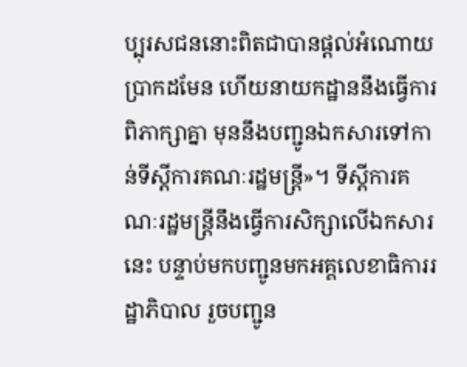ប្បុរសជននោះពិតជាបានផ្តល់អំណោយប្រាកដមែន ហើយនាយកដ្ឋាននឹងធ្វើការពិភាក្សាគ្នា មុននឹងបញ្ជូនឯកសារទៅកាន់ទីស្តីការគណៈរដ្ឋមន្ត្រី»។ ទីស្តីការគណៈរដ្ឋមន្ត្រីនឹងធ្វើការសិក្សាលើឯកសារនេះ បន្ទាប់មកបញ្ជូនមកអគ្គលេខាធិការរដ្ឋាភិបាល រួចបញ្ជូន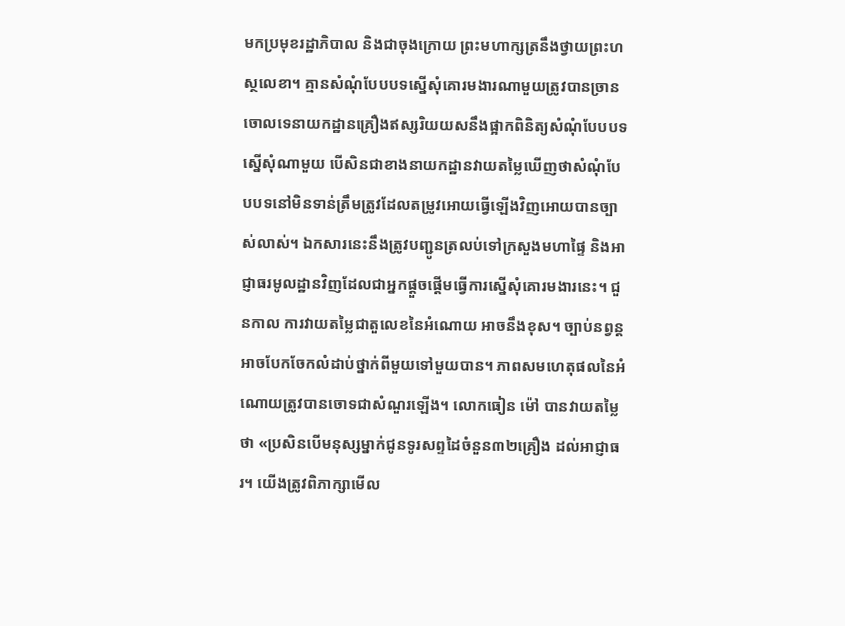មកប្រមុខរដ្ឋាភិបាល និងជាចុងក្រោយ ព្រះមហាក្សត្រនឹងថ្វាយព្រះហស្ថលេខា។ គ្មានសំណុំបែបបទស្នើសុំគោរមងារណាមួយត្រូវបានច្រានចោលទេនាយកដ្ឋានគ្រឿងឥស្សរិយយសនឹងផ្អាកពិនិត្យសំណុំបែបបទស្នើសុំណាមួយ បើសិនជាខាងនាយកដ្ឋានវាយតម្លៃឃើញថាសំណុំបែបបទនៅមិនទាន់ត្រឹមត្រូវដែលតម្រូវអោយធ្វើឡើងវិញអោយបានច្បាស់លាស់។ ឯកសារនេះនឹងត្រូវបញ្ជូនត្រលប់ទៅក្រសួងមហាផ្ទៃ និងអាជ្ញាធរមូលដ្ឋានវិញដែលជាអ្នកផ្តួចផ្តើមធ្វើការស្នើសុំគោរមងារនេះ។ ជួនកាល ការវាយតម្លៃជាតួលេខនៃអំណោយ អាចនឹងខុស។ ច្បាប់នព្វន្តអាចបែកចែកលំដាប់ថ្នាក់ពីមួយទៅមួយបាន។ ភាពសមហេតុផលនៃអំណោយត្រូវបានចោទជាសំណួរឡើង។ លោកធៀន ម៉ៅ បានវាយតម្លៃថា «ប្រសិនបើមនុស្សម្នាក់ជូនទូរសព្ទដៃចំនួន៣២គ្រឿង ដល់អាជ្ញាធរ។ យើងត្រូវពិភាក្សាមើល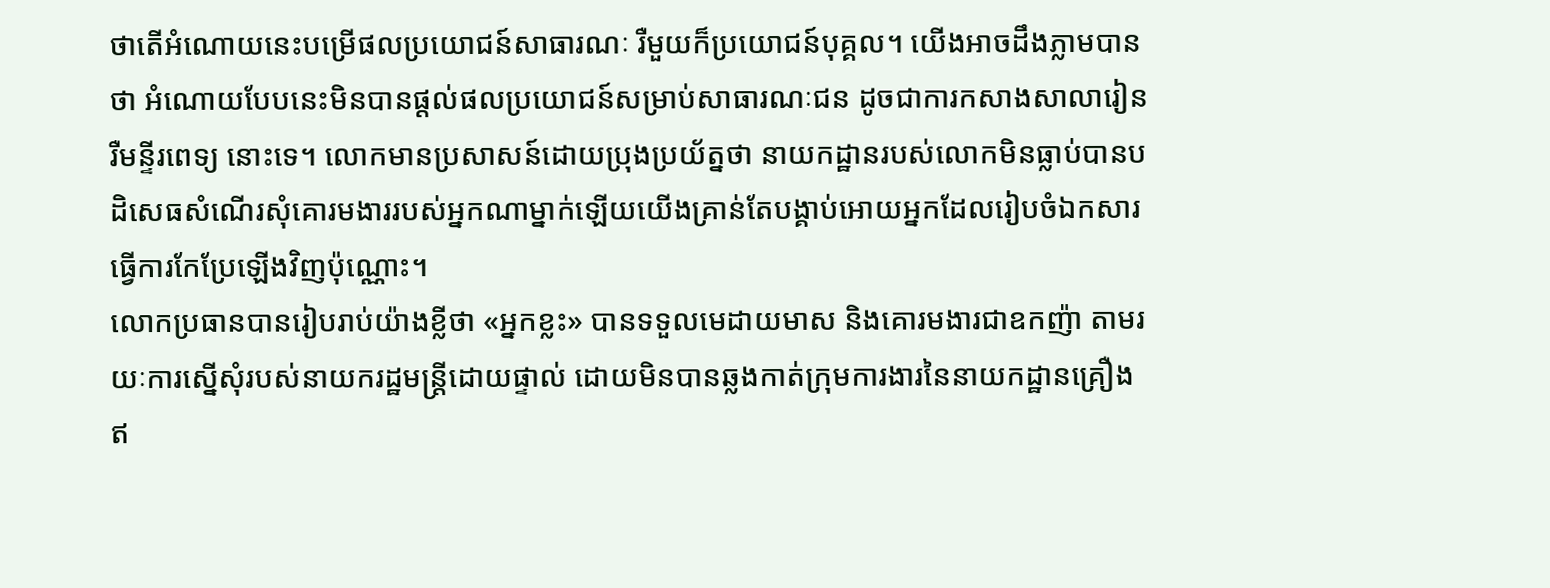ថាតើអំណោយនេះបម្រើផលប្រយោជន៍សាធារណៈ រឺមួយក៏ប្រយោជន៍បុគ្គល។ យើងអាចដឹងភ្លាមបានថា អំណោយបែបនេះមិនបានផ្តល់ផលប្រយោជន៍សម្រាប់សាធារណៈជន ដូចជាការកសាងសាលារៀន រឺមន្ទីរពេទ្យ នោះទេ។ លោកមានប្រសាសន៍ដោយប្រុងប្រយ័ត្នថា នាយកដ្ឋានរបស់លោកមិនធ្លាប់បានបដិសេធសំណើរសុំគោរមងាររបស់អ្នកណាម្នាក់ឡើយយើងគ្រាន់តែបង្គាប់អោយអ្នកដែលរៀបចំឯកសារ ធ្វើការកែប្រែឡើងវិញប៉ុណ្ណោះ។
លោកប្រធានបានរៀបរាប់យ៉ាងខ្លីថា «អ្នកខ្លះ» បានទទួលមេដាយមាស និងគោរមងារជាឧកញ៉ា តាមរយៈការស្នើសុំរបស់នាយករដ្ឋមន្ត្រីដោយផ្ទាល់ ដោយមិនបានឆ្លងកាត់ក្រុមការងារនៃនាយកដ្ឋានគ្រឿងឥ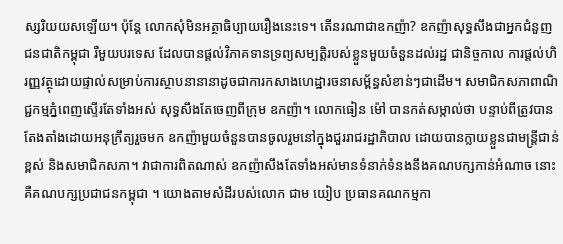ស្សរិយយសឡើយ។ ប៉ុន្តែ លោកសុំមិនអត្ថាធិប្បាយរឿងនេះទេ។ តើនរណាជាឧកញ៉ា? ឧកញ៉ាសុទ្ធសឹងជាអ្នកជំនួញជនជាតិកម្ពុជា រឺមួយបរទេស ដែលបានផ្តល់វិភាគទានទ្រព្យសម្បត្តិរបស់ខ្លួនមួយចំនួនដល់រដ្ឋ ជានិច្ចកាល ការផ្តល់ហិរញ្ញវត្ថុដោយផ្ទាល់សម្រាប់ការស្ថាបនានានាដូចជាការកសាងហេដ្ឋារចនាសម័្ពន្ធសំខាន់ៗជាដើម។ សមាជិកសភាពាណិជ្ជកម្មភ្នំពេញស្ទើរតែទាំងអស់ សុទ្ធសឹងតែចេញពីក្រុម ឧកញ៉ា។ លោកធៀន ម៉ៅ បានកត់សម្កាល់ថា បន្ទាប់ពីត្រូវបានតែងតាំងដោយអនុក្រឹត្យរួចមក ឧកញ៉ាមួយចំនួនបានចូលរួមនៅក្នុងជួររាជរដ្ឋាភិបាល ដោយបានក្លាយខ្លួនជាមន្ត្រីជាន់ខ្ពស់ និងសមាជិកសភា។ វាជាការពិតណាស់ ឧកញ៉ាសឹងតែទាំងអស់មានទំនាក់ទំនងនឹងគណបក្សកាន់អំណាច នោះគឺគណបក្សប្រជាជនកម្ពុជា ។ យោងតាមសំដីរបស់លោក ជាម យៀប ប្រធានគណកម្មកា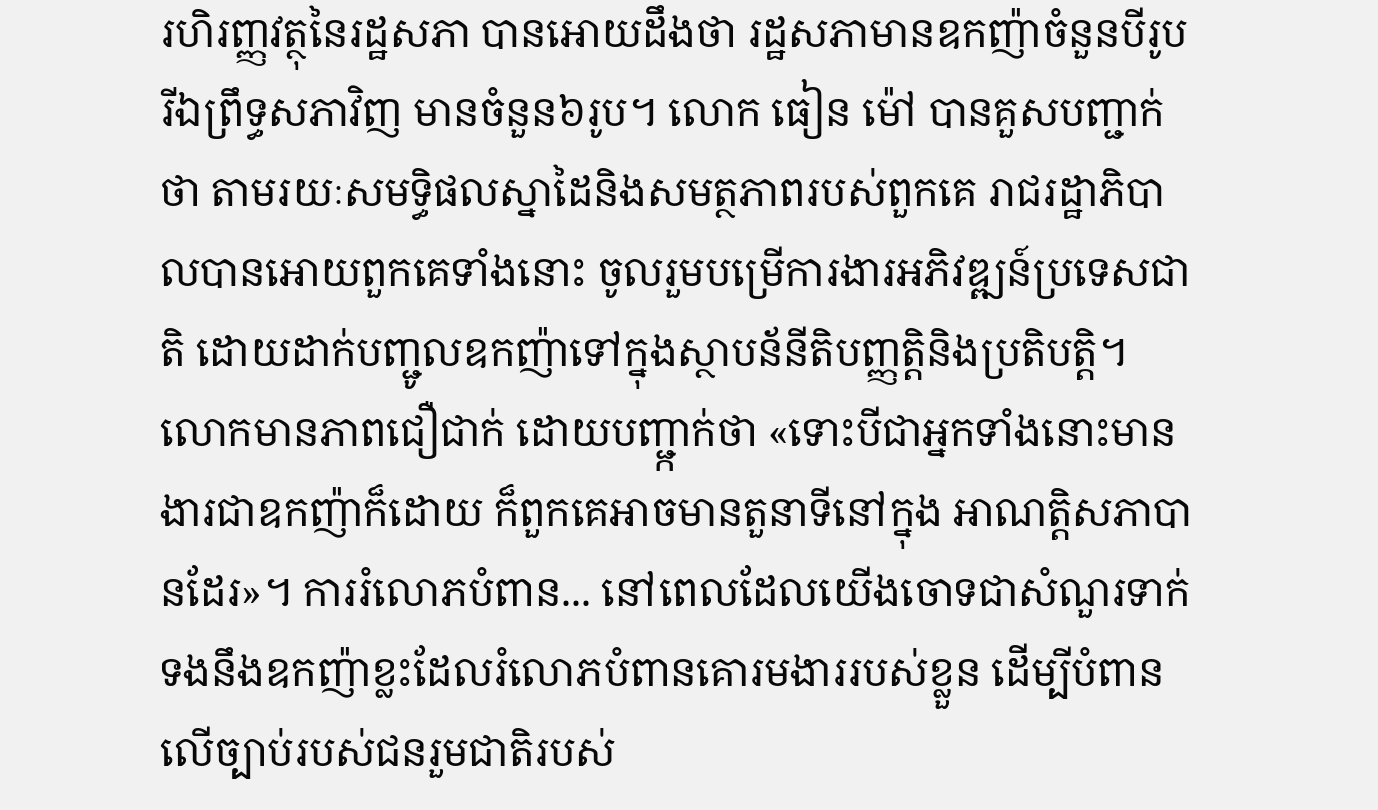រហិរញ្ញវត្ថុនៃរដ្ឋសភា បានអោយដឹងថា រដ្ឋសភាមានឧកញ៉ាចំនួនបីរូប រីឯព្រឹទ្ធសភាវិញ មានចំនួន៦រូប។ លោក ធៀន ម៉ៅ បានគួសបញ្ជាក់ថា តាមរយៈសមទ្ធិផលស្នាដៃនិងសមត្ថភាពរបស់ពួកគេ រាជរដ្ឋាភិបាលបានអោយពួកគេទាំងនោះ ចូលរួមបម្រើការងារអភិវឌ្ឍន៍ប្រទេសជាតិ ដោយដាក់បញ្ជូលឧកញ៉ាទៅក្នុងស្ថាបន័នីតិបញ្ញតិ្តនិងប្រតិបត្តិ។ លោកមានភាពជឿជាក់ ដោយបញ្ជា្កក់ថា «ទោះបីជាអ្នកទាំងនោះមានងារជាឧកញ៉ាក៏ដោយ ក៏ពួកគេអាចមានតួនាទីនៅក្នុង អាណត្តិសភាបានដែរ»។ ការរំលោភបំពាន... នៅពេលដែលយើងចោទជាសំណួរទាក់ទងនឹងឧកញ៉ាខ្លះដែលរំលោភបំពានគោរមងាររបស់ខ្លួន ដើម្បីបំពានលើច្បាប់របស់ជនរួមជាតិរបស់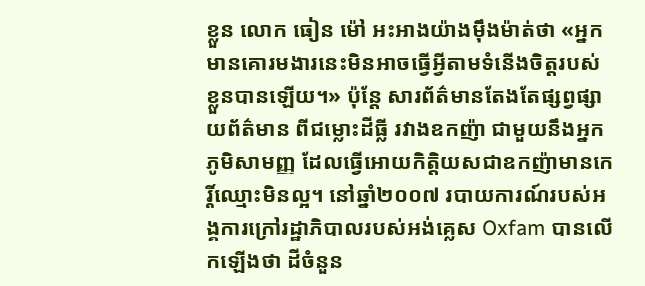ខ្លួន លោក ធៀន ម៉ៅ អះអាងយ៉ាងម៉ឹងម៉ាត់ថា «អ្នកមានគោរមងារនេះមិនអាចធ្វើអ្វីតាមទំនើងចិត្តរបស់ខ្លួនបានឡើយ។» ប៉ុន្តែ សារព័ត៌មានតែងតែផ្សព្វផ្សាយព័ត៌មាន ពីជម្លោះដីធ្លី រវាងឧកញ៉ា ជាមួយនឹងអ្នកភូមិសាមញ្ញ ដែលធ្វើអោយកិត្តិយសជាឧកញ៉ាមានកេរ្តិ៍ឈ្មោះមិនល្អ។ នៅឆ្នាំ២០០៧ របាយការណ៍របស់អង្គការក្រៅរដ្ឋាភិបាលរបស់អង់គ្លេស Oxfam បានលើកឡើងថា ដីចំនួន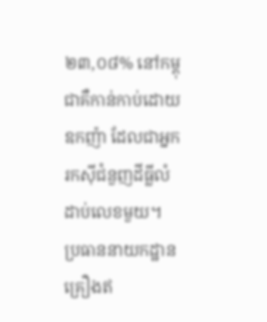២៣,០៨% នៅកម្ពុជាគឺកាន់កាប់ដោយឧកញ៉ា ដែលជាអ្នករកស៊ីជំនួញដីធ្លីលំដាប់លេខមួយ។
ប្រធាននាយកដ្ឋានគ្រឿងឥ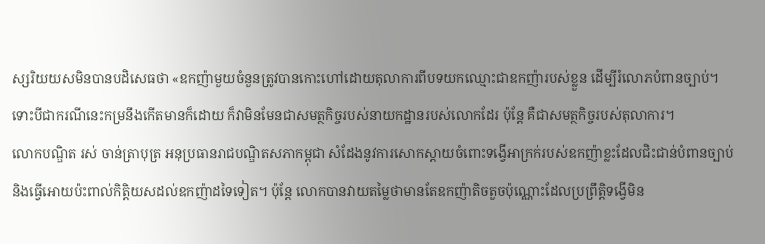ស្សរិយយសមិនបានបដិសេធថា «ឧកញ៉ាមួយចំនួនត្រូវបានកោះហៅដោយតុលាការពីបទយកឈ្មោះជាឧកញ៉ារបស់ខ្លួន ដើម្បីរំលោភបំពានច្បាប់។ ទោះបីជាករណីនេះកម្រនឹងកើតមានក៏ដោយ ក៏វាមិនមែនជាសមត្ថកិច្ចរបស់នាយកដ្ឋានរបស់លោកដែរ ប៉ុន្តែ គឺជាសមត្ថកិច្ចរបស់តុលាការ។
លោកបណ្ឌិត រស់ ចាន់ត្រាបុត្រ អនុប្រធានរាជបណ្ឌិតសភាកម្ពុជា សំដែងនូវការសោកស្តាយចំពោះទង្វើអាក្រក់របស់ឧកញ៉ាខ្លះដែលជិះជាន់បំពានច្បាប់ និងធ្វើអោយប៉ះពាល់កិត្តិយសដល់ឧកញ៉ាដទៃទៀត។ ប៉ុន្តែ លោកបានវាយតម្លៃថាមានតែឧកញ៉ាតិចតួចប៉ុណ្ណោះដែលប្រព្រឹត្តិទង្វើមិន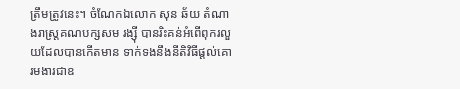ត្រឹមត្រូវនេះ។ ចំណែកឯលោក សុន ឆ័យ តំណាងរាស្ត្រគណបក្សសម រង្ស៊ី បានរិះគន់អំពើពុករលួយដែលបានកើតមាន ទាក់ទងនឹងនីតិវិធីផ្តល់គោរមងារជាឧ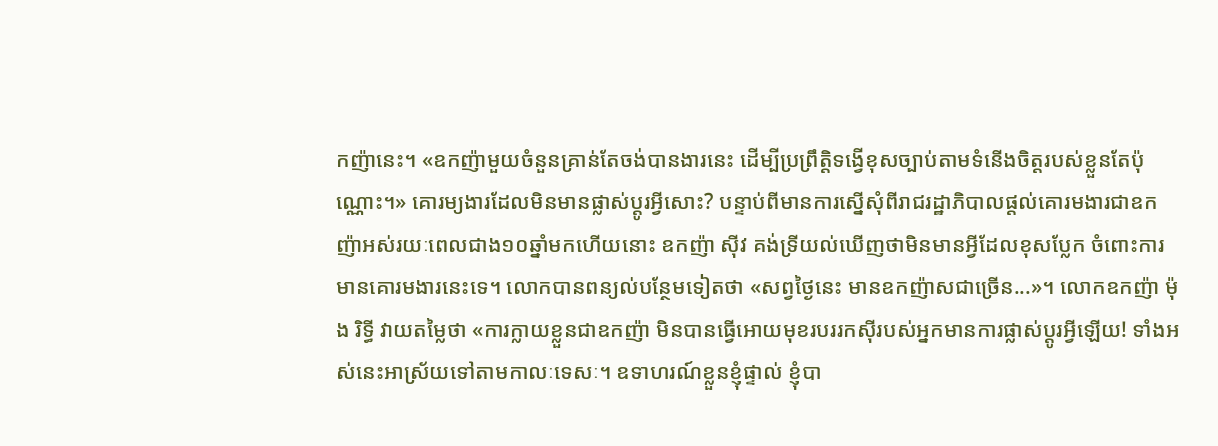កញ៉ានេះ។ «ឧកញ៉ាមួយចំនួនគ្រាន់តែចង់បានងារនេះ ដើម្បីប្រព្រឹត្តិទង្វើខុសច្បាប់តាមទំនើងចិត្តរបស់ខ្លួនតែប៉ុណ្ណោះ។» គោរម្យងារដែលមិនមានផ្លាស់ប្តូរអ្វីសោះ? បន្ទាប់ពីមានការស្នើសុំពីរាជរដ្ឋាភិបាលផ្តល់គោរមងារជាឧកញ៉ាអស់រយៈពេលជាង១០ឆ្នាំមកហើយនោះ ឧកញ៉ា ស៊ីវ គង់ទ្រីយល់ឃើញថាមិនមានអ្វីដែលខុសប្លែក ចំពោះការមានគោរមងារនេះទេ។ លោកបានពន្យល់បន្ថែមទៀតថា «សព្វថ្ងៃនេះ មានឧកញ៉ាសជាច្រើន...»។ លោកឧកញ៉ា ម៉ុង រិទ្ធី វាយតម្លៃថា «ការក្លាយខ្លួនជាឧកញ៉ា មិនបានធ្វើអោយមុខរបររកស៊ីរបស់អ្នកមានការផ្លាស់ប្តូរអ្វីឡើយ! ទាំងអស់នេះអាស្រ័យទៅតាមកាលៈទេសៈ។ ឧទាហរណ៍ខ្លួនខ្ញុំផ្ទាល់ ខ្ញុំបា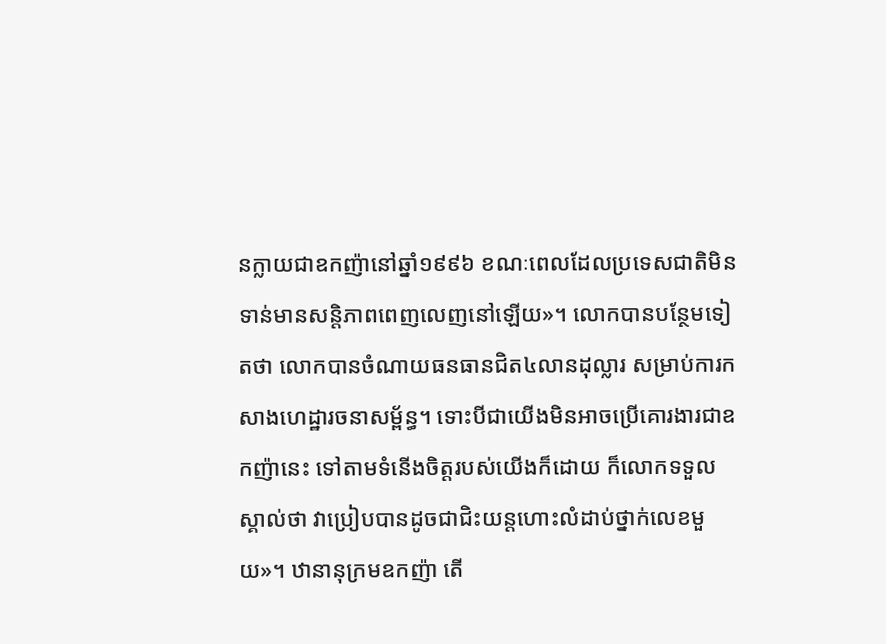នក្លាយជាឧកញ៉ានៅឆ្នាំ១៩៩៦ ខណៈពេលដែលប្រទេសជាតិមិនទាន់មានសន្តិភាពពេញលេញនៅឡើយ»។ លោកបានបន្ថែមទៀតថា លោកបានចំណាយធនធានជិត៤លានដុល្លារ សម្រាប់ការកសាងហេដ្ឋារចនាសម្ព័ន្ធ។ ទោះបីជាយើងមិនអាចប្រើគោរងារជាឧកញ៉ានេះ ទៅតាមទំនើងចិត្តរបស់យើងក៏ដោយ ក៏លោកទទួលស្គាល់ថា វាប្រៀបបានដូចជាជិះយន្តហោះលំដាប់ថ្នាក់លេខមួយ»។ ឋានានុក្រមឧកញ៉ា តើ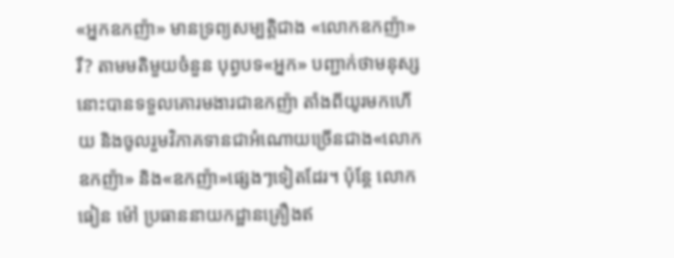«អ្នកឧកញ៉ា» មានទ្រព្យសម្បត្តិជាង «លោកឧកញ៉ា» រឺ? តាមមតិមួយចំនួន បុព្វបទ«អ្នក» បញ្ជាក់ថាមនុស្សនោះបានទទួលគោរមងារជាឧកញ៉ា តាំងពីយូរមកហើយ និងចូលរួមវិភាគទានជាអំណោយច្រើនជាង«លោកឧកញ៉ា» និង«ឧកញ៉ា»ផ្សេងៗទៀតដែរ។ ប៉ុន្តែ លោក ធៀន ម៉ៅ ប្រធាននាយកដ្ឋានគ្រឿងឥ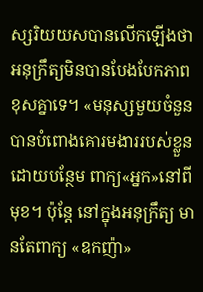ស្សរិយយសបានលើកឡើងថាអនុក្រឹត្យមិនបានបែងបែកភាពខុសគ្នាទេ។ «មនុស្សមួយចំនួនបានបំពោងគោរមងាររបស់ខ្លួន ដោយបន្ថែម ពាក្យ«អ្នក»នៅពីមុខ។ ប៉ុន្តែ នៅក្នុងអនុក្រឹត្យ មានតែពាក្យ «ឧកញ៉ា»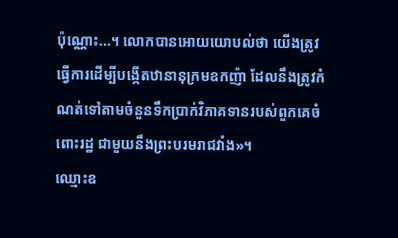ប៉ុណ្ណោះ...។ លោកបានអោយយោបល់ថា យើងត្រូវធ្វើការដើម្បីបង្កើតឋានានុក្រមឧកញ៉ា ដែលនឹងត្រូវកំណត់ទៅតាមចំនួនទឹកប្រាក់វិភាគទានរបស់ពួកគេចំពោះរដ្ឋ ជាមួយនឹងព្រះបរមរាជវាំង»។
ឈ្មោះឧ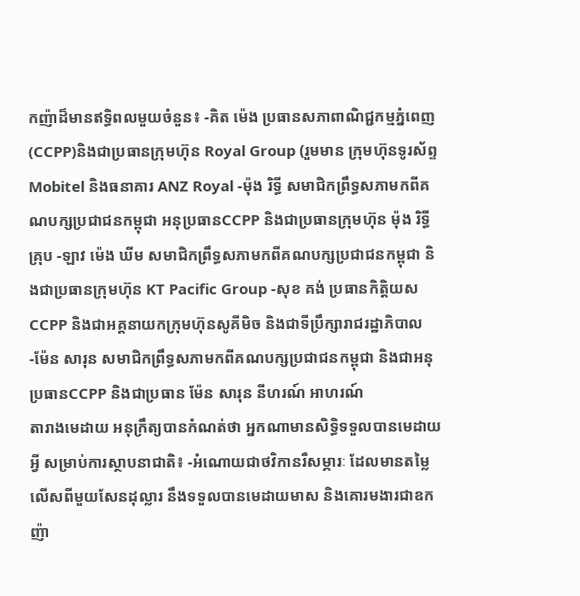កញ៉ាដ៏មានឥទ្ធិពលមួយចំនួន៖ -គិត ម៉េង ប្រធានសភាពាណិជ្ជកម្មភ្នំពេញ (CCPP)និងជាប្រធានក្រុមហ៊ុន Royal Group (រួមមាន ក្រុមហ៊ុនទូរស័ព្ទ Mobitel និងធនាគារ ANZ Royal -ម៉ុង រិទ្ធី សមាជិកព្រឹទ្ធសភាមកពីគណបក្សប្រជាជនកម្ពុជា អនុប្រធានCCPP និងជាប្រធានក្រុមហ៊ុន ម៉ុង រិទ្ធី គ្រុប -ឡាវ ម៉េង ឃីម សមាជិកព្រឹទ្ធសភាមកពីគណបក្សប្រជាជនកម្ពុជា និងជាប្រធានក្រុមហ៊ុន KT Pacific Group -សុខ គង់ ប្រធានកិត្តិយសCCPP និងជាអគ្គនាយកក្រុមហ៊ុនសូគីមិច និងជាទីប្រឹក្សារាជរដ្ឋាភិបាល -ម៉ែន សារុន សមាជិកព្រឹទ្ធសភាមកពីគណបក្សប្រជាជនកម្ពុជា និងជាអនុប្រធានCCPP និងជាប្រធាន ម៉ែន សារុន នីហរណ៍ អាហរណ៍
តារាងមេដាយ អនុក្រឹត្យបានកំណត់ថា អ្នកណាមានសិទ្ធិទទួលបានមេដាយអ្វី សម្រាប់ការស្ថាបនាជាតិ៖ -អំណោយជាថវិកានរឺសម្ភារៈ ដែលមានតម្លៃលើសពីមួយសែនដុល្លារ នឹងទទួលបានមេដាយមាស និងគោរមងារជាឧកញ៉ា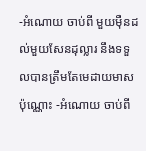-អំណោយ ចាប់ពី មួយម៉ឺនដល់មួយសែនដុល្លារ នឹងទទួលបានត្រឹមតែមេដាយមាសប៉ុណ្ណោះ -អំណោយ ចាប់ពី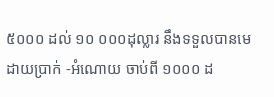៥០០០ ដល់ ១០ ០០០ដុល្លារ នឹងទទួលបានមេដាយប្រាក់ -អំណោយ ចាប់ពី ១០០០ ដ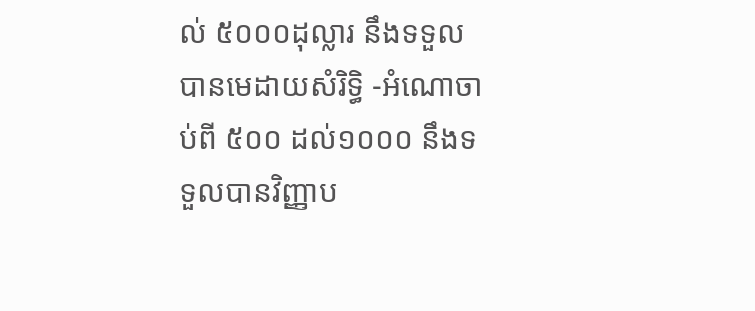ល់ ៥០០០ដុល្លារ នឹងទទួលបានមេដាយសំរិទ្ធិ -អំណោចាប់ពី ៥០០ ដល់១០០០ នឹងទទួលបានវិញ្ញាប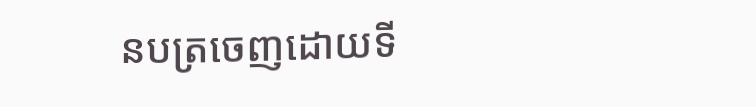នបត្រចេញដោយទី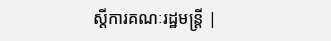ស្តីការគណៈរដ្ឋមន្ត្រី |